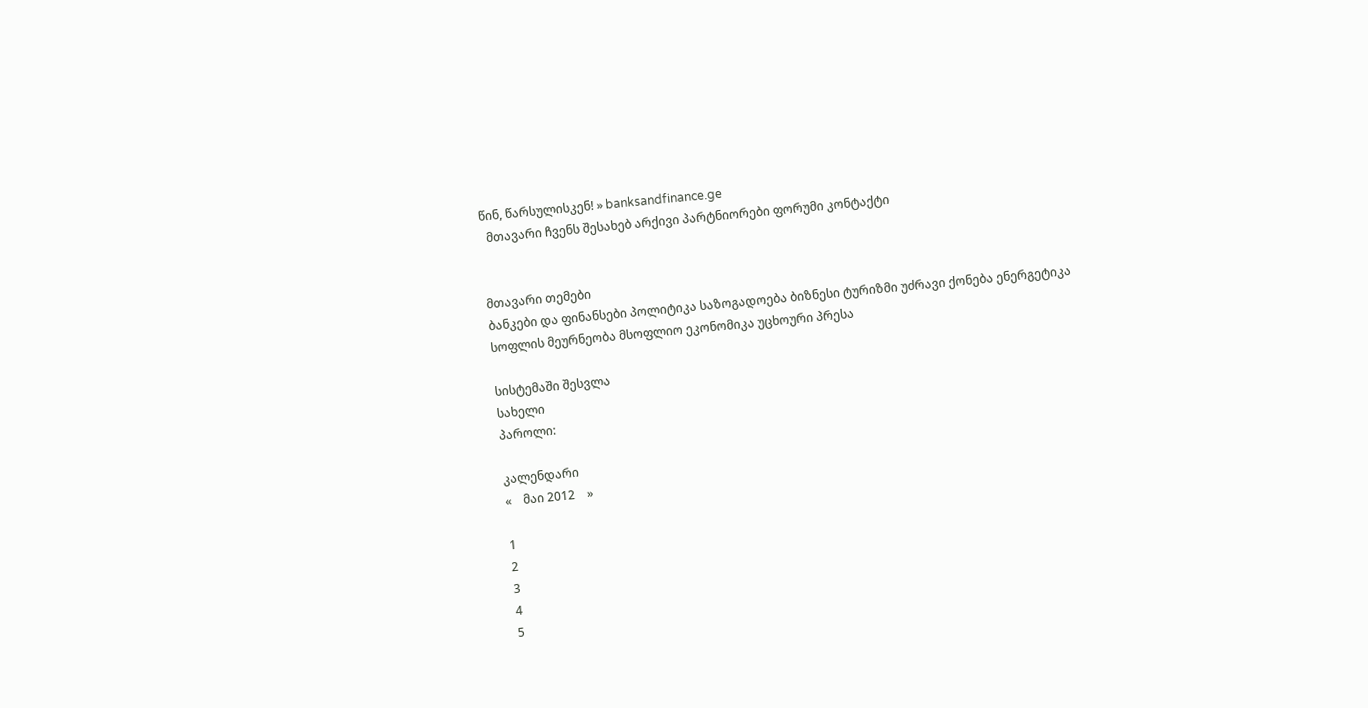წინ, წარსულისკენ! » banksandfinance.ge
  მთავარი ჩვენს შესახებ არქივი პარტნიორები ფორუმი კონტაქტი


მთავარი თემები
ბანკები და ფინანსები პოლიტიკა საზოგადოება ბიზნესი ტურიზმი უძრავი ქონება ენერგეტიკა სოფლის მეურნეობა მსოფლიო ეკონომიკა უცხოური პრესა

სისტემაში შესვლა
სახელი
პაროლი:

კალენდარი
«    მაი 2012    »

1
2
3
4
5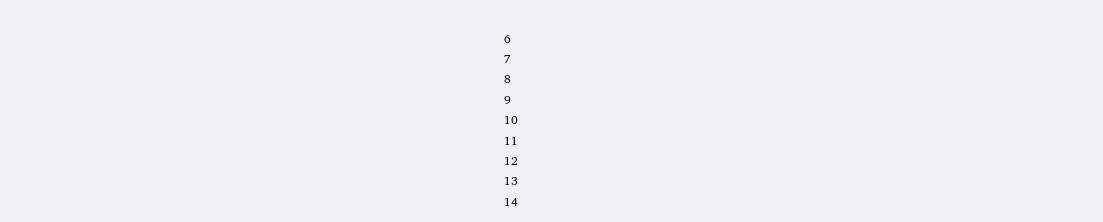6
7
8
9
10
11
12
13
14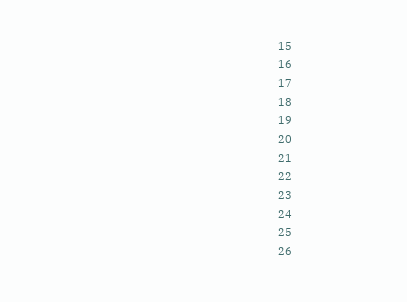15
16
17
18
19
20
21
22
23
24
25
26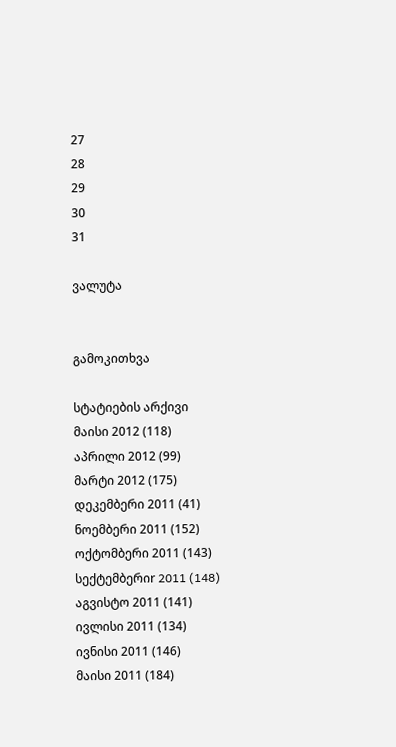27
28
29
30
31

ვალუტა


გამოკითხვა

სტატიების არქივი
მაისი 2012 (118)
აპრილი 2012 (99)
მარტი 2012 (175)
დეკემბერი 2011 (41)
ნოემბერი 2011 (152)
ოქტომბერი 2011 (143)
სექტემბერიr 2011 (148)
აგვისტო 2011 (141)
ივლისი 2011 (134)
ივნისი 2011 (146)
მაისი 2011 (184)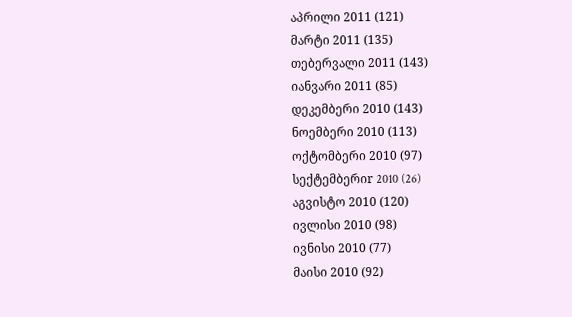აპრილი 2011 (121)
მარტი 2011 (135)
თებერვალი 2011 (143)
იანვარი 2011 (85)
დეკემბერი 2010 (143)
ნოემბერი 2010 (113)
ოქტომბერი 2010 (97)
სექტემბერიr 2010 (26)
აგვისტო 2010 (120)
ივლისი 2010 (98)
ივნისი 2010 (77)
მაისი 2010 (92)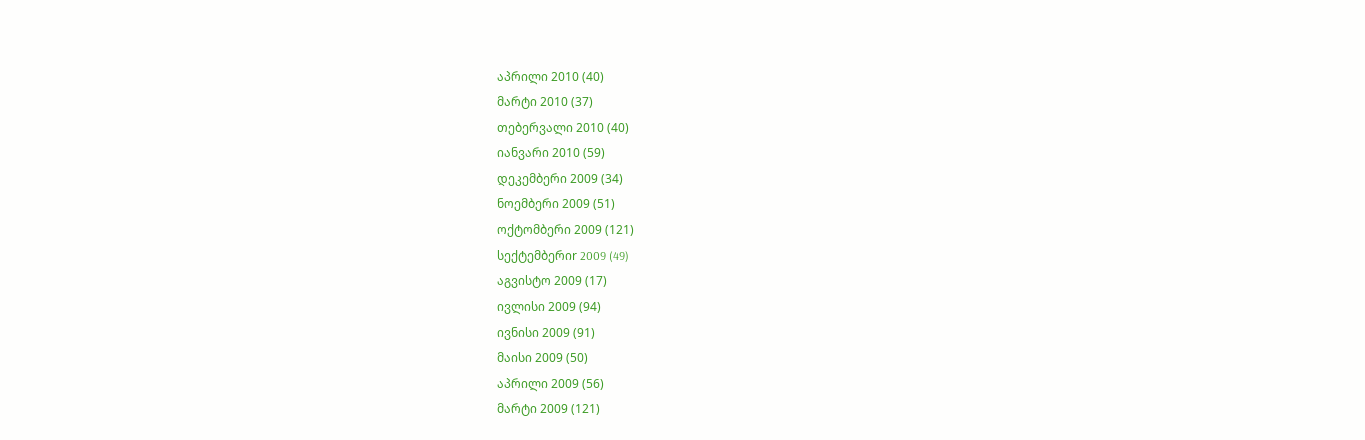აპრილი 2010 (40)
მარტი 2010 (37)
თებერვალი 2010 (40)
იანვარი 2010 (59)
დეკემბერი 2009 (34)
ნოემბერი 2009 (51)
ოქტომბერი 2009 (121)
სექტემბერიr 2009 (49)
აგვისტო 2009 (17)
ივლისი 2009 (94)
ივნისი 2009 (91)
მაისი 2009 (50)
აპრილი 2009 (56)
მარტი 2009 (121)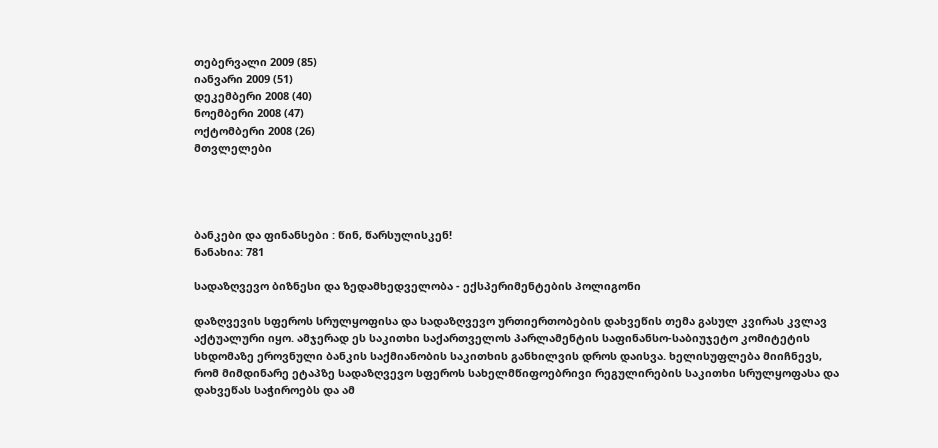თებერვალი 2009 (85)
იანვარი 2009 (51)
დეკემბერი 2008 (40)
ნოემბერი 2008 (47)
ოქტომბერი 2008 (26)
მთვლელები




ბანკები და ფინანსები : წინ, წარსულისკენ!
ნანახია: 781

სადაზღვევო ბიზნესი და ზედამხედველობა - ექსპერიმენტების პოლიგონი

დაზღვევის სფეროს სრულყოფისა და სადაზღვევო ურთიერთობების დახვეწის თემა გასულ კვირას კვლავ აქტუალური იყო. ამჯერად ეს საკითხი საქართველოს პარლამენტის საფინანსო-საბიუჯეტო კომიტეტის სხდომაზე ეროვნული ბანკის საქმიანობის საკითხის განხილვის დროს დაისვა. ხელისუფლება მიიჩნევს, რომ მიმდინარე ეტაპზე სადაზღვევო სფეროს სახელმწიფოებრივი რეგულირების საკითხი სრულყოფასა და დახვეწას საჭიროებს და ამ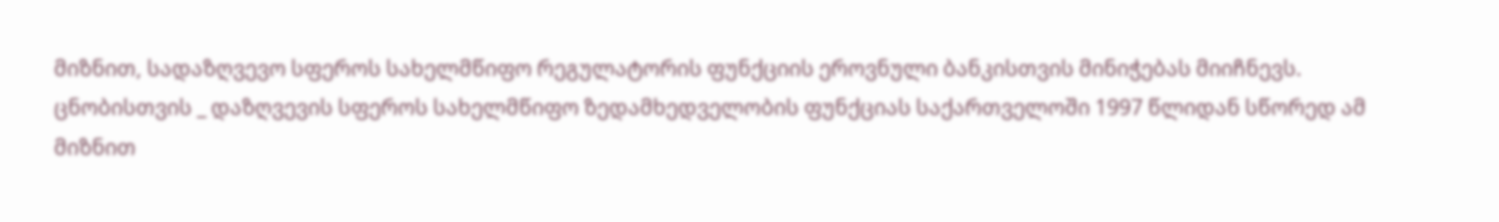მიზნით, სადაზღვევო სფეროს სახელმწიფო რეგულატორის ფუნქციის ეროვნული ბანკისთვის მინიჭებას მიიჩნევს.
ცნობისთვის _ დაზღვევის სფეროს სახელმწიფო ზედამხედველობის ფუნქციას საქართველოში 1997 წლიდან სწორედ ამ მიზნით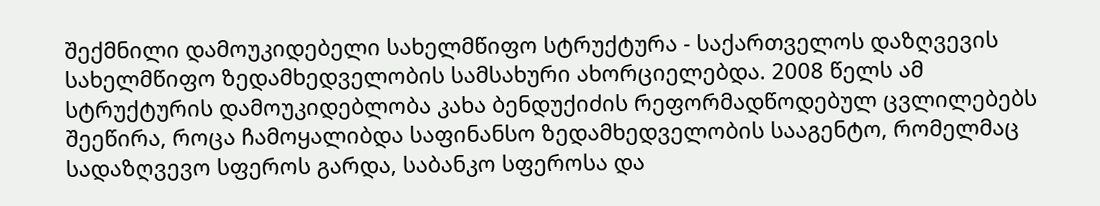შექმნილი დამოუკიდებელი სახელმწიფო სტრუქტურა - საქართველოს დაზღვევის სახელმწიფო ზედამხედველობის სამსახური ახორციელებდა. 2008 წელს ამ სტრუქტურის დამოუკიდებლობა კახა ბენდუქიძის რეფორმადწოდებულ ცვლილებებს შეეწირა, როცა ჩამოყალიბდა საფინანსო ზედამხედველობის სააგენტო, რომელმაც სადაზღვევო სფეროს გარდა, საბანკო სფეროსა და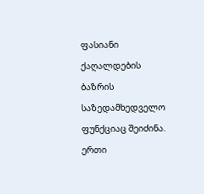ფასიანი ქაღალდების ბაზრის საზედამხედველო ფუნქციაც შეიძინა.
ერთი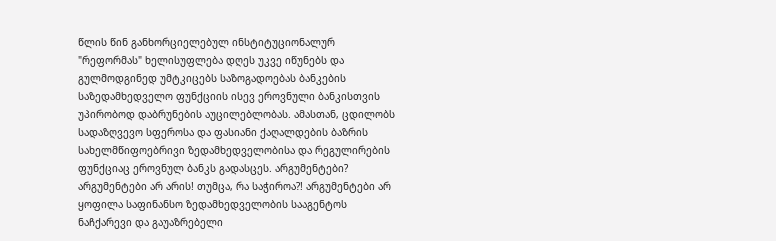წლის წინ განხორციელებულ ინსტიტუციონალურ "რეფორმას" ხელისუფლება დღეს უკვე იწუნებს და გულმოდგინედ უმტკიცებს საზოგადოებას ბანკების საზედამხედველო ფუნქციის ისევ ეროვნული ბანკისთვის უპირობოდ დაბრუნების აუცილებლობას. ამასთან, ცდილობს სადაზღვევო სფეროსა და ფასიანი ქაღალდების ბაზრის სახელმწიფოებრივი ზედამხედველობისა და რეგულირების ფუნქციაც ეროვნულ ბანკს გადასცეს. არგუმენტები? არგუმენტები არ არის! თუმცა, რა საჭიროა?! არგუმენტები არ ყოფილა საფინანსო ზედამხედველობის სააგენტოს ნაჩქარევი და გაუაზრებელი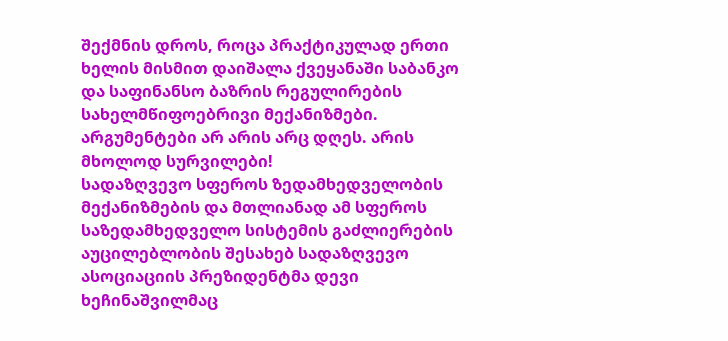შექმნის დროს, როცა პრაქტიკულად ერთი ხელის მისმით დაიშალა ქვეყანაში საბანკო და საფინანსო ბაზრის რეგულირების სახელმწიფოებრივი მექანიზმები. არგუმენტები არ არის არც დღეს. არის მხოლოდ სურვილები!
სადაზღვევო სფეროს ზედამხედველობის მექანიზმების და მთლიანად ამ სფეროს საზედამხედველო სისტემის გაძლიერების აუცილებლობის შესახებ სადაზღვევო ასოციაციის პრეზიდენტმა დევი ხეჩინაშვილმაც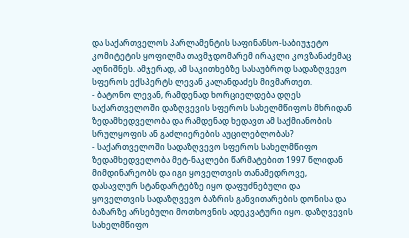და საქართველოს პარლამენტის საფინანსო-საბიუჯეტო კომიტეტის ყოფილმა თავმჯდომარემ ირაკლი კოვზანაძემაც აღნიშნეს. ამჯერად, ამ საკითხებზე სასაუბროდ სადაზღვევო სფეროს ექსპერტს ლევან კალანდაძეს მივმართეთ.
- ბატონო ლევან, რამდენად ხორციელდება დღეს საქართველოში დაზღვევის სფეროს სახელმწიფოს მხრიდან ზედამხედველობა და რამდენად ხედავთ ამ საქმიანობის სრულყოფის ან გაძლიერების აუცილებლობას?
- საქართველოში სადაზღვევო სფეროს სახელმწიფო ზედამხედველობა მეტ-ნაკლები წარმატებით 1997 წლიდან მიმდინარეობს და იგი ყოველთვის თანამედროვე, დასავლურ სტანდარტებზე იყო დაფუძნებული და ყოველთვის სადაზღვევო ბაზრის განვითარების დონისა და ბაზარზე არსებული მოთხოვნის ადეკვატური იყო. დაზღვევის სახელმწიფო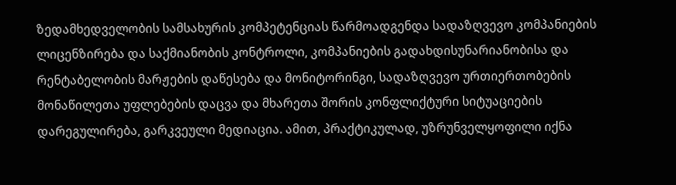ზედამხედველობის სამსახურის კომპეტენციას წარმოადგენდა სადაზღვევო კომპანიების ლიცენზირება და საქმიანობის კონტროლი, კომპანიების გადახდისუნარიანობისა და რენტაბელობის მარჟების დაწესება და მონიტორინგი, სადაზღვევო ურთიერთობების მონაწილეთა უფლებების დაცვა და მხარეთა შორის კონფლიქტური სიტუაციების დარეგულირება, გარკვეული მედიაცია. ამით, პრაქტიკულად, უზრუნველყოფილი იქნა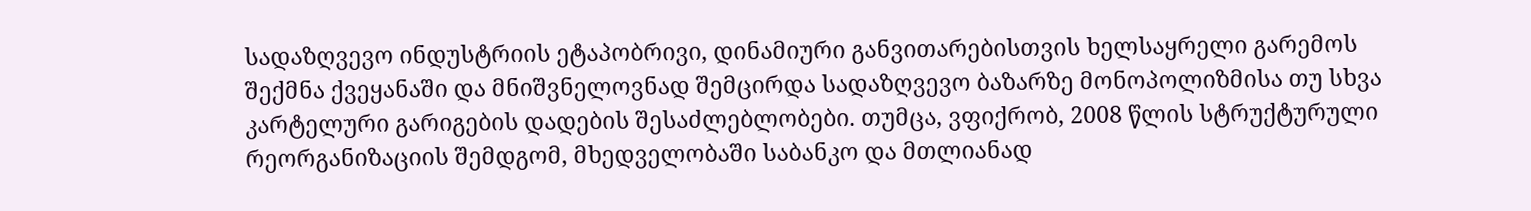სადაზღვევო ინდუსტრიის ეტაპობრივი, დინამიური განვითარებისთვის ხელსაყრელი გარემოს შექმნა ქვეყანაში და მნიშვნელოვნად შემცირდა სადაზღვევო ბაზარზე მონოპოლიზმისა თუ სხვა კარტელური გარიგების დადების შესაძლებლობები. თუმცა, ვფიქრობ, 2008 წლის სტრუქტურული რეორგანიზაციის შემდგომ, მხედველობაში საბანკო და მთლიანად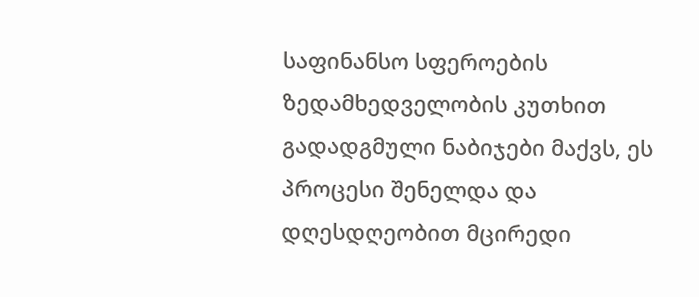საფინანსო სფეროების ზედამხედველობის კუთხით გადადგმული ნაბიჯები მაქვს, ეს პროცესი შენელდა და დღესდღეობით მცირედი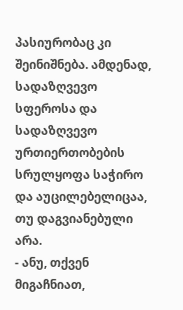პასიურობაც კი შეინიშნება. ამდენად, სადაზღვევო სფეროსა და სადაზღვევო ურთიერთობების სრულყოფა საჭირო და აუცილებელიცაა, თუ დაგვიანებული არა.
- ანუ, თქვენ მიგაჩნიათ,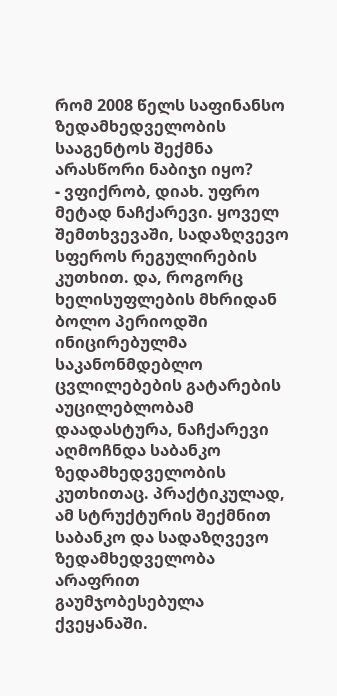რომ 2008 წელს საფინანსო ზედამხედველობის სააგენტოს შექმნა არასწორი ნაბიჯი იყო?
- ვფიქრობ, დიახ. უფრო მეტად ნაჩქარევი. ყოველ შემთხვევაში, სადაზღვევო სფეროს რეგულირების კუთხით. და, როგორც ხელისუფლების მხრიდან ბოლო პერიოდში ინიცირებულმა საკანონმდებლო ცვლილებების გატარების აუცილებლობამ დაადასტურა, ნაჩქარევი აღმოჩნდა საბანკო ზედამხედველობის კუთხითაც. პრაქტიკულად, ამ სტრუქტურის შექმნით საბანკო და სადაზღვევო ზედამხედველობა არაფრით გაუმჯობესებულა ქვეყანაში.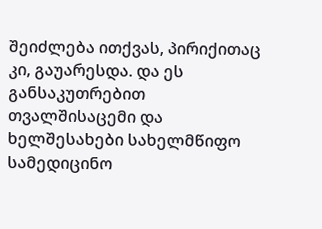შეიძლება ითქვას, პირიქითაც კი, გაუარესდა. და ეს განსაკუთრებით თვალშისაცემი და ხელშესახები სახელმწიფო სამედიცინო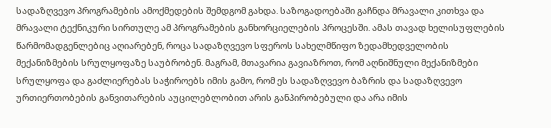სადაზღვევო პროგრამების ამოქმედების შემდგომ გახდა. საზოგადოებაში გაჩნდა მრავალი კითხვა და მრავალი ტექნიკური სირთულე ამ პროგრამების განხორციელების პროცესში. ამას თავად ხელისუფლების წარმომადგენლებიც აღიარებენ, როცა სადაზღვევო სფეროს სახელმწიფო ზედამხედველობის მექანიზმების სრულყოფაზე საუბრობენ. მაგრამ, მთავარია გავიაზროთ, რომ აღნიშნული მექანიზმები სრულყოფა და გაძლიერებას საჭიროებს იმის გამო, რომ ეს სადაზღვევო ბაზრის და სადაზღვევო ურთიერთობების განვითარების აუცილებლობით არის განპირობებული და არა იმის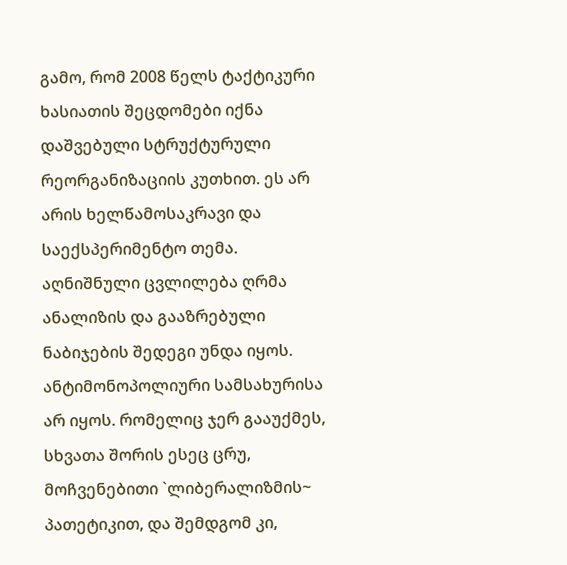გამო, რომ 2008 წელს ტაქტიკური ხასიათის შეცდომები იქნა დაშვებული სტრუქტურული რეორგანიზაციის კუთხით. ეს არ არის ხელწამოსაკრავი და საექსპერიმენტო თემა. აღნიშნული ცვლილება ღრმა ანალიზის და გააზრებული ნაბიჯების შედეგი უნდა იყოს. ანტიმონოპოლიური სამსახურისა არ იყოს. რომელიც ჯერ გააუქმეს, სხვათა შორის ესეც ცრუ, მოჩვენებითი `ლიბერალიზმის~ პათეტიკით, და შემდგომ კი,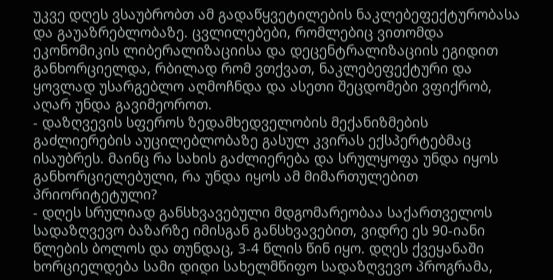უკვე დღეს ვსაუბრობთ ამ გადაწყვეტილების ნაკლებეფექტურობასა და გაუაზრებლობაზე. ცვლილებები, რომლებიც ვითომდა ეკონომიკის ლიბერალიზაციისა და დეცენტრალიზაციის ეგიდით განხორციელდა, რბილად რომ ვთქვათ, ნაკლებეფექტური და ყოვლად უსარგებლო აღმოჩნდა და ასეთი შეცდომები ვფიქრობ, აღარ უნდა გავიმეოროთ.
- დაზღვევის სფეროს ზედამხედველობის მექანიზმების გაძლიერების აუცილებლობაზე გასულ კვირას ექსპერტებმაც ისაუბრეს. მაინც რა სახის გაძლიერება და სრულყოფა უნდა იყოს განხორციელებული, რა უნდა იყოს ამ მიმართულებით პრიორიტეტული?
- დღეს სრულიად განსხვავებული მდგომარეობაა საქართველოს სადაზღვევო ბაზარზე იმისგან განსხვავებით, ვიდრე ეს 90-იანი წლების ბოლოს და თუნდაც, 3-4 წლის წინ იყო. დღეს ქვეყანაში ხორციელდება სამი დიდი სახელმწიფო სადაზღვევო პროგრამა,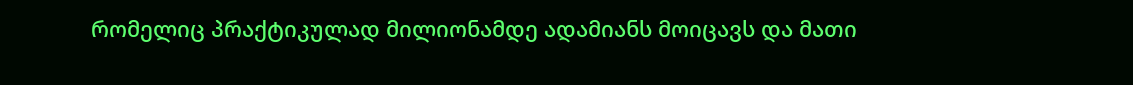რომელიც პრაქტიკულად მილიონამდე ადამიანს მოიცავს და მათი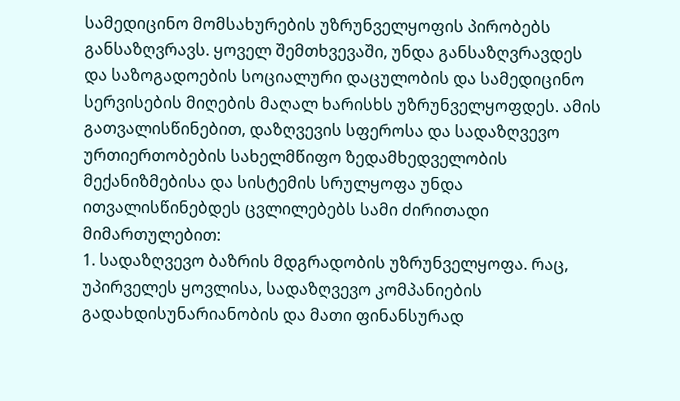სამედიცინო მომსახურების უზრუნველყოფის პირობებს განსაზღვრავს. ყოველ შემთხვევაში, უნდა განსაზღვრავდეს და საზოგადოების სოციალური დაცულობის და სამედიცინო სერვისების მიღების მაღალ ხარისხს უზრუნველყოფდეს. ამის გათვალისწინებით, დაზღვევის სფეროსა და სადაზღვევო ურთიერთობების სახელმწიფო ზედამხედველობის მექანიზმებისა და სისტემის სრულყოფა უნდა ითვალისწინებდეს ცვლილებებს სამი ძირითადი მიმართულებით:
1. სადაზღვევო ბაზრის მდგრადობის უზრუნველყოფა. რაც, უპირველეს ყოვლისა, სადაზღვევო კომპანიების გადახდისუნარიანობის და მათი ფინანსურად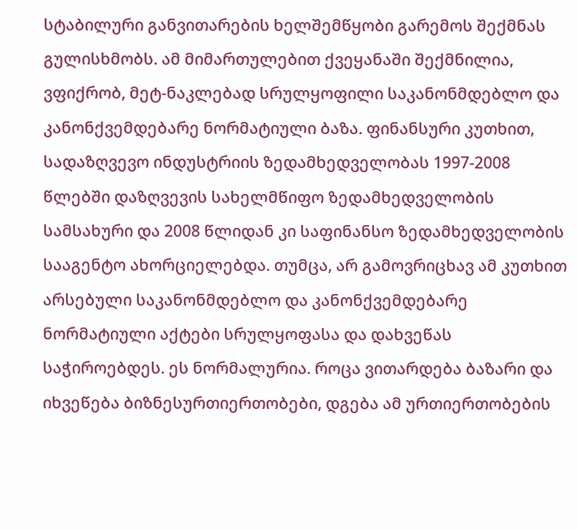სტაბილური განვითარების ხელშემწყობი გარემოს შექმნას გულისხმობს. ამ მიმართულებით ქვეყანაში შექმნილია, ვფიქრობ, მეტ-ნაკლებად სრულყოფილი საკანონმდებლო და კანონქვემდებარე ნორმატიული ბაზა. ფინანსური კუთხით, სადაზღვევო ინდუსტრიის ზედამხედველობას 1997-2008 წლებში დაზღვევის სახელმწიფო ზედამხედველობის სამსახური და 2008 წლიდან კი საფინანსო ზედამხედველობის სააგენტო ახორციელებდა. თუმცა, არ გამოვრიცხავ ამ კუთხით არსებული საკანონმდებლო და კანონქვემდებარე ნორმატიული აქტები სრულყოფასა და დახვეწას საჭიროებდეს. ეს ნორმალურია. როცა ვითარდება ბაზარი და იხვეწება ბიზნესურთიერთობები, დგება ამ ურთიერთობების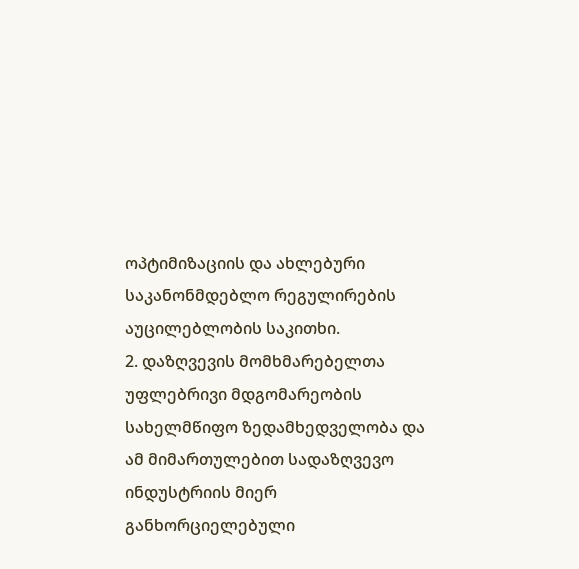ოპტიმიზაციის და ახლებური საკანონმდებლო რეგულირების აუცილებლობის საკითხი.
2. დაზღვევის მომხმარებელთა უფლებრივი მდგომარეობის სახელმწიფო ზედამხედველობა და ამ მიმართულებით სადაზღვევო ინდუსტრიის მიერ განხორციელებული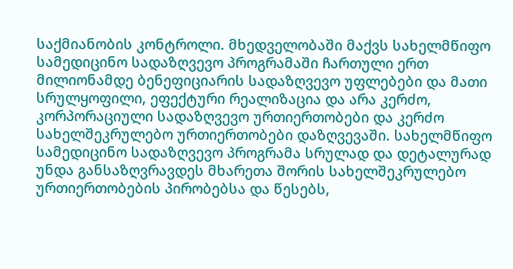საქმიანობის კონტროლი. მხედველობაში მაქვს სახელმწიფო სამედიცინო სადაზღვევო პროგრამაში ჩართული ერთ მილიონამდე ბენეფიციარის სადაზღვევო უფლებები და მათი სრულყოფილი, ეფექტური რეალიზაცია და არა კერძო, კორპორაციული სადაზღვევო ურთიერთობები და კერძო სახელშეკრულებო ურთიერთობები დაზღვევაში. სახელმწიფო სამედიცინო სადაზღვევო პროგრამა სრულად და დეტალურად უნდა განსაზღვრავდეს მხარეთა შორის სახელშეკრულებო ურთიერთობების პირობებსა და წესებს,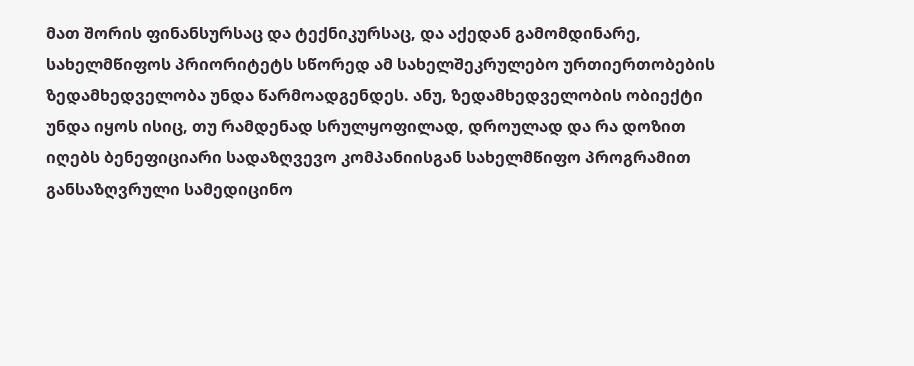მათ შორის ფინანსურსაც და ტექნიკურსაც, და აქედან გამომდინარე, სახელმწიფოს პრიორიტეტს სწორედ ამ სახელშეკრულებო ურთიერთობების ზედამხედველობა უნდა წარმოადგენდეს. ანუ, ზედამხედველობის ობიექტი უნდა იყოს ისიც, თუ რამდენად სრულყოფილად, დროულად და რა დოზით იღებს ბენეფიციარი სადაზღვევო კომპანიისგან სახელმწიფო პროგრამით განსაზღვრული სამედიცინო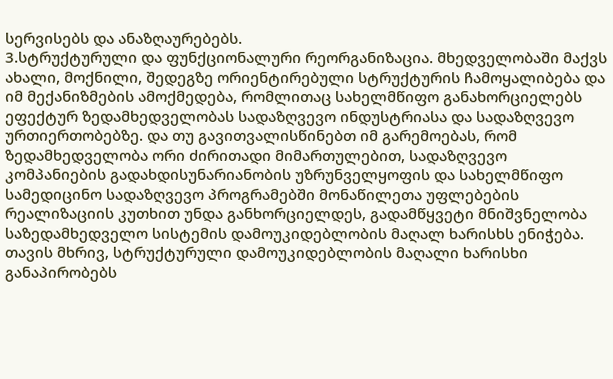სერვისებს და ანაზღაურებებს.
3.სტრუქტურული და ფუნქციონალური რეორგანიზაცია. მხედველობაში მაქვს ახალი, მოქნილი, შედეგზე ორიენტირებული სტრუქტურის ჩამოყალიბება და იმ მექანიზმების ამოქმედება, რომლითაც სახელმწიფო განახორციელებს ეფექტურ ზედამხედველობას სადაზღვევო ინდუსტრიასა და სადაზღვევო ურთიერთობებზე. და თუ გავითვალისწინებთ იმ გარემოებას, რომ ზედამხედველობა ორი ძირითადი მიმართულებით, სადაზღვევო კომპანიების გადახდისუნარიანობის უზრუნველყოფის და სახელმწიფო სამედიცინო სადაზღვევო პროგრამებში მონაწილეთა უფლებების რეალიზაციის კუთხით უნდა განხორციელდეს, გადამწყვეტი მნიშვნელობა საზედამხედველო სისტემის დამოუკიდებლობის მაღალ ხარისხს ენიჭება. თავის მხრივ, სტრუქტურული დამოუკიდებლობის მაღალი ხარისხი განაპირობებს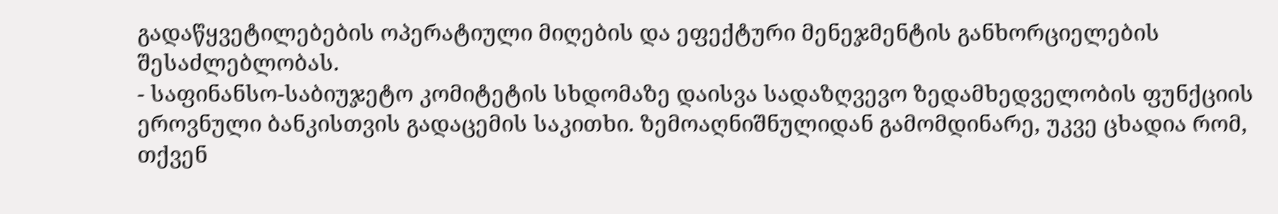გადაწყვეტილებების ოპერატიული მიღების და ეფექტური მენეჯმენტის განხორციელების შესაძლებლობას.
- საფინანსო-საბიუჯეტო კომიტეტის სხდომაზე დაისვა სადაზღვევო ზედამხედველობის ფუნქციის ეროვნული ბანკისთვის გადაცემის საკითხი. ზემოაღნიშნულიდან გამომდინარე, უკვე ცხადია რომ, თქვენ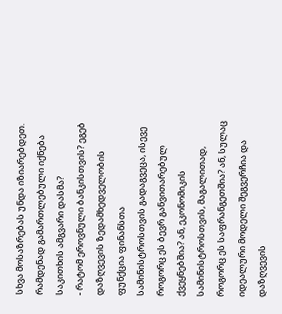სხვა მოსაზრებას უნდა იზიარებდეთ. რამდენად გამართლებული იქნება საკითხის ამგვარი დასმა?
- რატომ ეროვნული ბანკისთვის? ეგებ დაზღვევის ზედამხედველობის ფუნქცია ფინანსთა სამინისტროსთვის გადაგვეცა, ისევე როგორც ეს ბევრ განვითარებულ ქვეყნებშია? ან, ეკონომიკის სამინისტროსთვის, მაგალითად, როგორც ეს საფრანგეთშია? ან, სულაც იდეალური მოდელი შეგვერჩია და დაზღვევის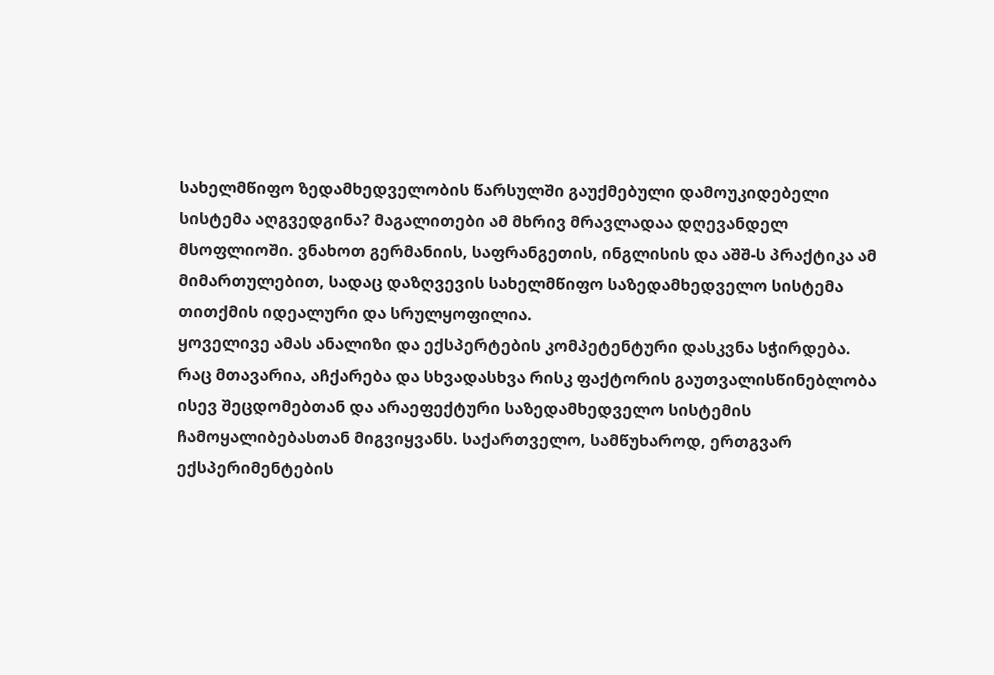სახელმწიფო ზედამხედველობის წარსულში გაუქმებული დამოუკიდებელი სისტემა აღგვედგინა? მაგალითები ამ მხრივ მრავლადაა დღევანდელ მსოფლიოში. ვნახოთ გერმანიის, საფრანგეთის, ინგლისის და აშშ-ს პრაქტიკა ამ მიმართულებით, სადაც დაზღვევის სახელმწიფო საზედამხედველო სისტემა თითქმის იდეალური და სრულყოფილია.
ყოველივე ამას ანალიზი და ექსპერტების კომპეტენტური დასკვნა სჭირდება. რაც მთავარია, აჩქარება და სხვადასხვა რისკ ფაქტორის გაუთვალისწინებლობა ისევ შეცდომებთან და არაეფექტური საზედამხედველო სისტემის ჩამოყალიბებასთან მიგვიყვანს. საქართველო, სამწუხაროდ, ერთგვარ ექსპერიმენტების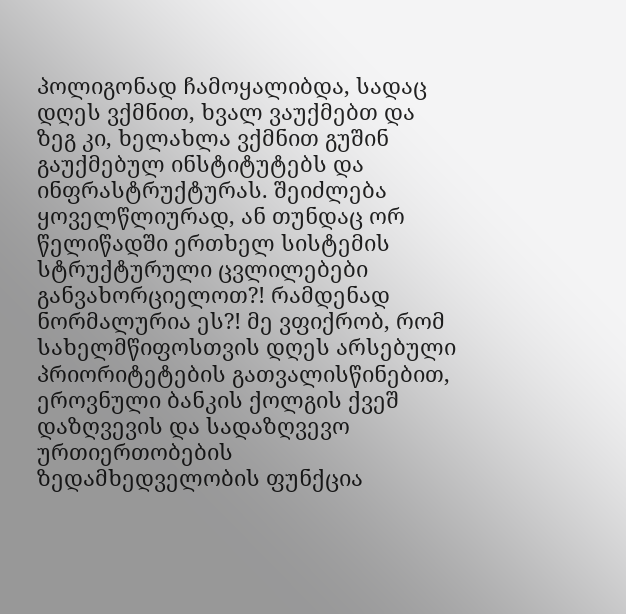პოლიგონად ჩამოყალიბდა, სადაც დღეს ვქმნით, ხვალ ვაუქმებთ და ზეგ კი, ხელახლა ვქმნით გუშინ გაუქმებულ ინსტიტუტებს და ინფრასტრუქტურას. შეიძლება ყოველწლიურად, ან თუნდაც ორ წელიწადში ერთხელ სისტემის სტრუქტურული ცვლილებები განვახორციელოთ?! რამდენად ნორმალურია ეს?! მე ვფიქრობ, რომ სახელმწიფოსთვის დღეს არსებული პრიორიტეტების გათვალისწინებით, ეროვნული ბანკის ქოლგის ქვეშ დაზღვევის და სადაზღვევო ურთიერთობების ზედამხედველობის ფუნქცია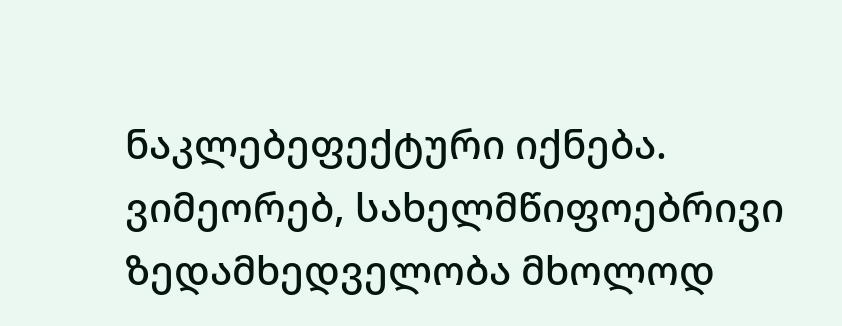ნაკლებეფექტური იქნება. ვიმეორებ, სახელმწიფოებრივი ზედამხედველობა მხოლოდ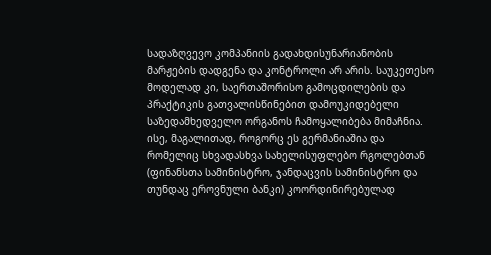სადაზღვევო კომპანიის გადახდისუნარიანობის მარჟების დადგენა და კონტროლი არ არის. საუკეთესო მოდელად კი, საერთაშორისო გამოცდილების და პრაქტიკის გათვალისწინებით დამოუკიდებელი საზედამხედველო ორგანოს ჩამოყალიბება მიმაჩნია. ისე, მაგალითად, როგორც ეს გერმანიაშია და რომელიც სხვადასხვა სახელისუფლებო რგოლებთან (ფინანსთა სამინისტრო, ჯანდაცვის სამინისტრო და თუნდაც ეროვნული ბანკი) კოორდინირებულად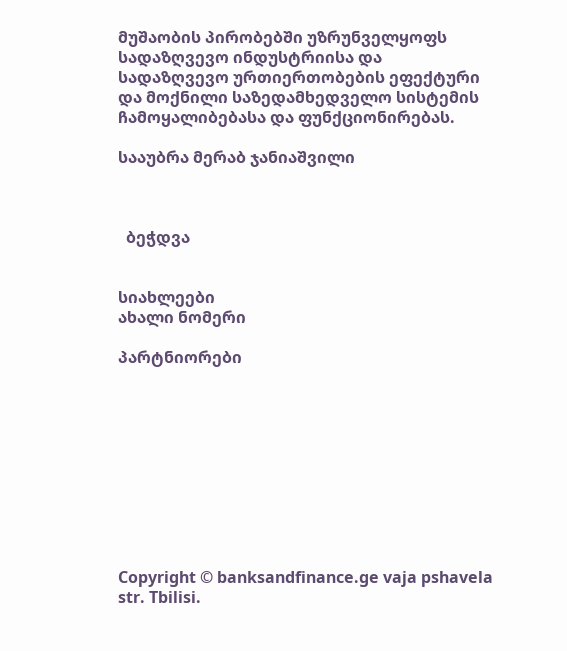მუშაობის პირობებში უზრუნველყოფს სადაზღვევო ინდუსტრიისა და სადაზღვევო ურთიერთობების ეფექტური და მოქნილი საზედამხედველო სისტემის ჩამოყალიბებასა და ფუნქციონირებას.

სააუბრა მერაბ ჯანიაშვილი



  ბეჭდვა


სიახლეები
ახალი ნომერი

პარტნიორები










Copyright © banksandfinance.ge vaja pshavela str. Tbilisi.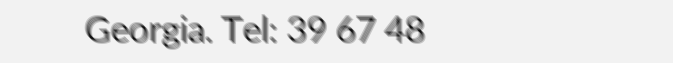Georgia. Tel: 39 67 48